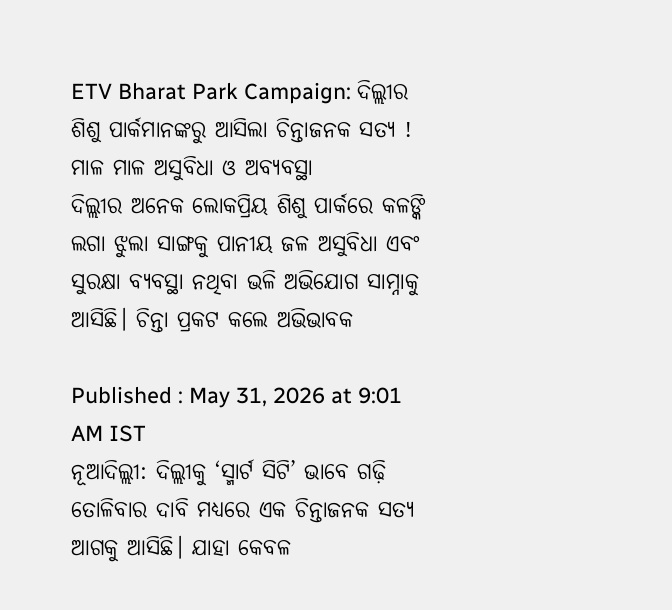ETV Bharat Park Campaign: ଦିଲ୍ଲୀର ଶିଶୁ ପାର୍କମାନଙ୍କରୁ ଆସିଲା ଚିନ୍ତାଜନକ ସତ୍ୟ ! ମାଳ ମାଳ ଅସୁବିଧା ଓ ଅବ୍ୟବସ୍ଥା
ଦିଲ୍ଲୀର ଅନେକ ଲୋକପ୍ରିୟ ଶିଶୁ ପାର୍କରେ କଳଙ୍କି ଲଗା ଝୁଲା ସାଙ୍ଗକୁ ପାନୀୟ ଜଳ ଅସୁବିଧା ଏବଂ ସୁରକ୍ଷା ବ୍ୟବସ୍ଥା ନଥିବା ଭଳି ଅଭିଯୋଗ ସାମ୍ନାକୁ ଆସିଛି। ଚିନ୍ତା ପ୍ରକଟ କଲେ ଅଭିଭାବକ

Published : May 31, 2026 at 9:01 AM IST
ନୂଆଦିଲ୍ଲୀ: ଦିଲ୍ଲୀକୁ ‘ସ୍ମାର୍ଟ ସିଟି’ ଭାବେ ଗଢ଼ି ତୋଳିବାର ଦାବି ମଧ୍ୟରେ ଏକ ଚିନ୍ତାଜନକ ସତ୍ୟ ଆଗକୁ ଆସିଛି। ଯାହା କେବଳ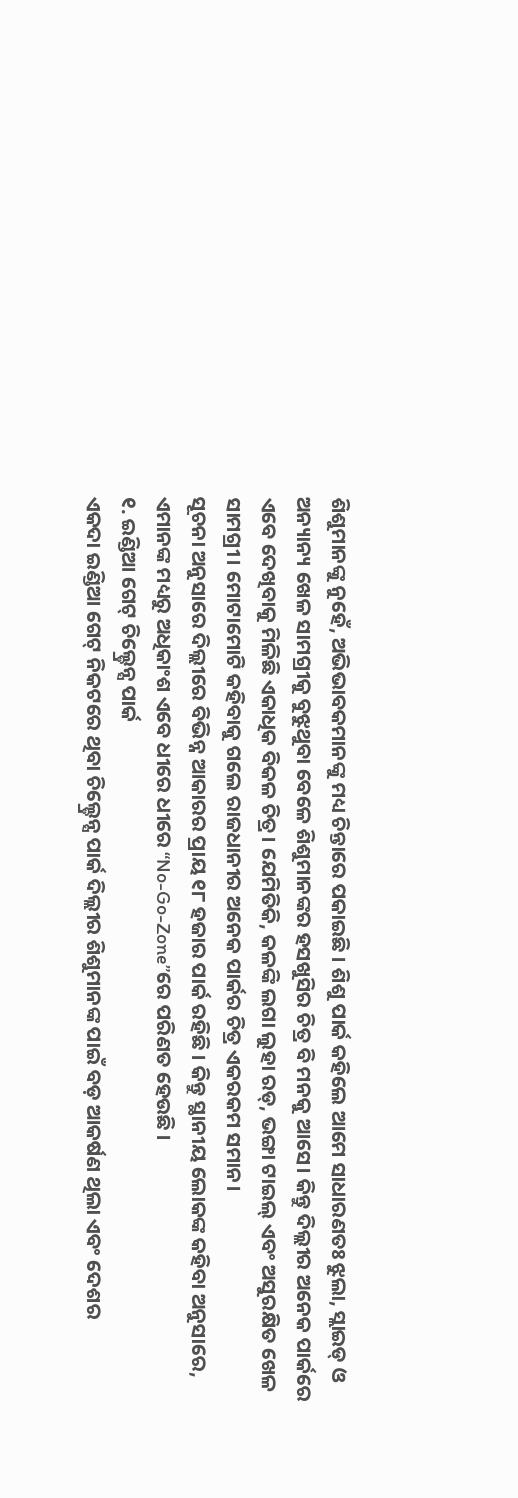ଶିଶୁମାନଙ୍କୁ ନୁହେଁ, ଅଭିଭାବକମାନଙ୍କୁ ମଧ୍ୟ ଚିନ୍ତାରେ ପକାଇଛି । ଶିଶୁ ପାର୍କ କହିଲେ ଆମେ ସାଧାରଣତଃ ଝୁଲା, ସ୍ଲାଇଡ୍ ଓ ଅନ୍ୟାନ୍ୟ ଖେଳ ସାମଗ୍ରୀକୁ ବୁଝୁଥୁବା ବେଳେ ଶିଶୁମାନଙ୍କର ହସଖୁସିର ଚିତ୍ର ବି ମନକୁ ଆସେ। କିନ୍ତୁ ଦିଲ୍ଲୀର ଅନେକ ପାର୍କରେ ଏବେ ଦେଖିବାକୁ ମିଳିଛି ଏକାଧିକ ବିକଳ ଚିତ୍ର। ଯେମିତିକି, କଳଙ୍କି ଲଗା ଲୁହା ରଡ୍, ଭଙ୍ଗା ଟାଇଲ୍ ଏବଂ ଅସୁରକ୍ଷିତ ଖେଳ ସାମଗ୍ରୀ। ମୋଟାମୋଟି କହିବାକୁ ଗଲେ ରାଜଧାନୀର ଅନେକ ପାର୍କର ଚିତ୍ର ଏକରକମ ସମାନ।
ସୂଚନା ଅନୁସାରେ ଦିଲ୍ଲୀରେ ବିଭିନ୍ନ ଆକାରର ପ୍ରାୟ ୧୮ ହଜାର ପାର୍କ ରହିଛି । କିନ୍ତୁ ସ୍ଥାନୀୟ ଲୋକଙ୍କ କହିବା ଅନୁସାରେ, ଏମାନଙ୍କ ମଧ୍ୟରୁ ଅଧିକାଂଶ ଏବେ ଧୀରେ ଧୀରେ “No-Go-Zone”ରେ ପରିଣତ ହେଉଛି ।
୧. ଇଣ୍ଡିଆ ଗେଟ୍ ଚିଲ୍ଡ୍ରେନ୍ସ ପାର୍କ
ଏକଦା ଇଣ୍ଡିଆ ଗେଟ୍ ନିକଟରେ ଥିବା ଚିଲ୍ଡ୍ରେନ୍ସ ପାର୍କ ଦିଲ୍ଲୀର ଶିଶୁମାନଙ୍କ ପାଇଁ ବଡ଼ ଆକର୍ଷଣ ଥିଲା ଏବଂ ଦେଶର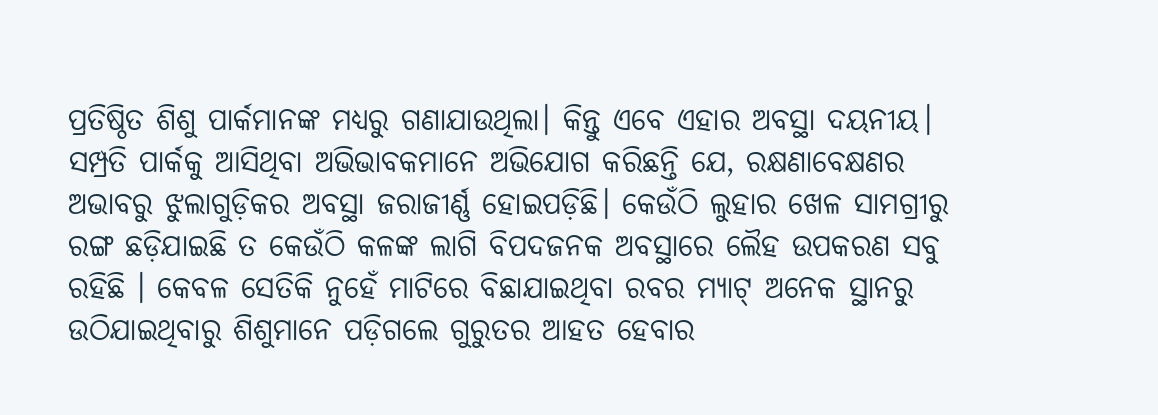ପ୍ରତିଷ୍ଠିତ ଶିଶୁ ପାର୍କମାନଙ୍କ ମଧ୍ୟରୁ ଗଣାଯାଉଥିଲା। କିନ୍ତୁ ଏବେ ଏହାର ଅବସ୍ଥା ଦୟନୀୟ। ସମ୍ପ୍ରତି ପାର୍କକୁ ଆସିଥିବା ଅଭିଭାବକମାନେ ଅଭିଯୋଗ କରିଛନ୍ତି ଯେ, ରକ୍ଷଣାବେକ୍ଷଣର ଅଭାବରୁ ଝୁଲାଗୁଡ଼ିକର ଅବସ୍ଥା ଜରାଜୀର୍ଣ୍ଣ ହୋଇପଡ଼ିଛି। କେଉଁଠି ଲୁହାର ଖେଳ ସାମଗ୍ରୀରୁ ରଙ୍ଗ ଛଡ଼ିଯାଇଛି ତ କେଉଁଠି କଳଙ୍କ ଲାଗି ବିପଦଜନକ ଅବସ୍ଥାରେ ଲୈହ ଉପକରଣ ସବୁ ରହିଛି । କେବଳ ସେତିକି ନୁହେଁ ମାଟିରେ ବିଛାଯାଇଥିବା ରବର ମ୍ୟାଟ୍ ଅନେକ ସ୍ଥାନରୁ ଉଠିଯାଇଥିବାରୁ ଶିଶୁମାନେ ପଡ଼ିଗଲେ ଗୁରୁତର ଆହତ ହେବାର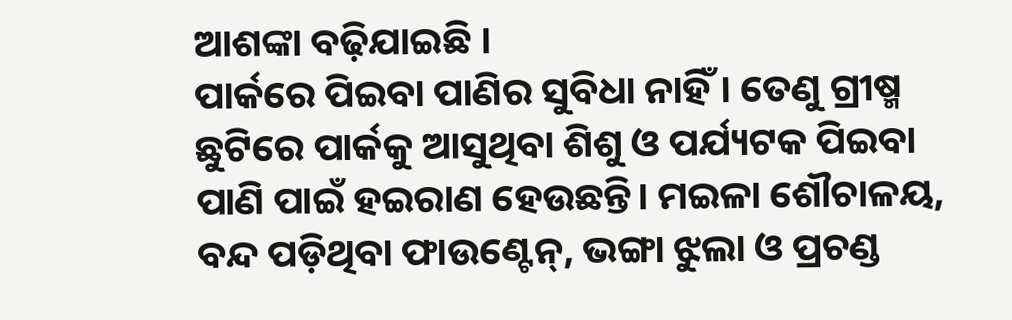ଆଶଙ୍କା ବଢ଼ିଯାଇଛି ।
ପାର୍କରେ ପିଇବା ପାଣିର ସୁବିଧା ନାହିଁ । ତେଣୁ ଗ୍ରୀଷ୍ମ ଛୁଟିରେ ପାର୍କକୁ ଆସୁଥିବା ଶିଶୁ ଓ ପର୍ଯ୍ୟଟକ ପିଇବା ପାଣି ପାଇଁ ହଇରାଣ ହେଉଛନ୍ତି। ମଇଳା ଶୌଚାଳୟ, ବନ୍ଦ ପଡ଼ିଥିବା ଫାଉଣ୍ଟେନ୍, ଭଙ୍ଗା ଝୁଲା ଓ ପ୍ରଚଣ୍ଡ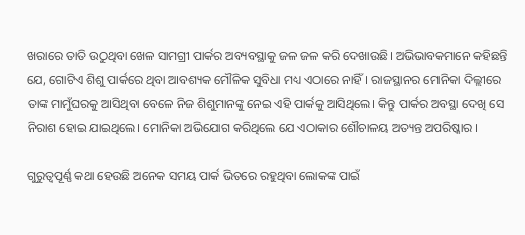ଖରାରେ ତାତି ଉଠୁଥିବା ଖେଳ ସାମଗ୍ରୀ ପାର୍କର ଅବ୍ୟବସ୍ଥାକୁ ଜଳ ଜଳ କରି ଦେଖାଉଛି। ଅଭିଭାବକମାନେ କହିଛନ୍ତି ଯେ, ଗୋଟିଏ ଶିଶୁ ପାର୍କରେ ଥିବା ଆବଶ୍ୟକ ମୌଳିକ ସୁବିଧା ମଧ୍ୟ ଏଠାରେ ନାହିଁ। ରାଜସ୍ଥାନର ମୋନିକା ଦିଲ୍ଲୀରେ ତାଙ୍କ ମାମୁଁଘରକୁ ଆସିଥିବା ବେଳେ ନିଜ ଶିଶୁମାନଙ୍କୁ ନେଇ ଏହି ପାର୍କକୁ ଆସିଥିଲେ। କିନ୍ତୁ ପାର୍କର ଅବସ୍ଥା ଦେଖି ସେ ନିରାଶ ହୋଇ ଯାଇଥିଲେ। ମୋନିକା ଅଭିଯୋଗ କରିଥିଲେ ଯେ ଏଠାକାର ଶୌଚାଳୟ ଅତ୍ୟନ୍ତ ଅପରିଷ୍କାର ।

ଗୁରୁତ୍ବପୂର୍ଣ୍ଣ କଥା ହେଉଛି ଅନେକ ସମୟ ପାର୍କ ଭିତରେ ରହୁଥିବା ଲୋକଙ୍କ ପାଇଁ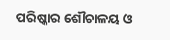ପରିଷ୍କାର ଶୌଚାଳୟ ଓ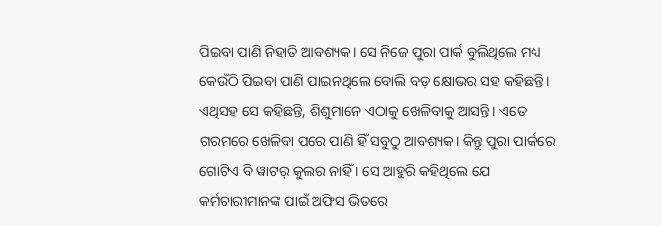ପିଇବା ପାଣି ନିହାତି ଆବଶ୍ୟକ। ସେ ନିଜେ ପୁରା ପାର୍କ ବୁଲିଥିଲେ ମଧ୍ୟ କେଉଁଠି ପିଇବା ପାଣି ପାଇନଥିଲେ ବୋଲି ବଡ଼ କ୍ଷୋଭର ସହ କହିଛନ୍ତି। ଏଥିସହ ସେ କହିଛନ୍ତି, ଶିଶୁମାନେ ଏଠାକୁ ଖେଳିବାକୁ ଆସନ୍ତି। ଏତେ ଗରମରେ ଖେଳିବା ପରେ ପାଣି ହିଁ ସବୁଠୁ ଆବଶ୍ୟକ। କିନ୍ତୁ ପୁରା ପାର୍କରେ ଗୋଟିଏ ବି ୱାଟର୍ କୁଲର ନାହିଁ । ସେ ଆହୁରି କହିଥିଲେ ଯେ କର୍ମଚାରୀମାନଙ୍କ ପାଇଁ ଅଫିସ ଭିତରେ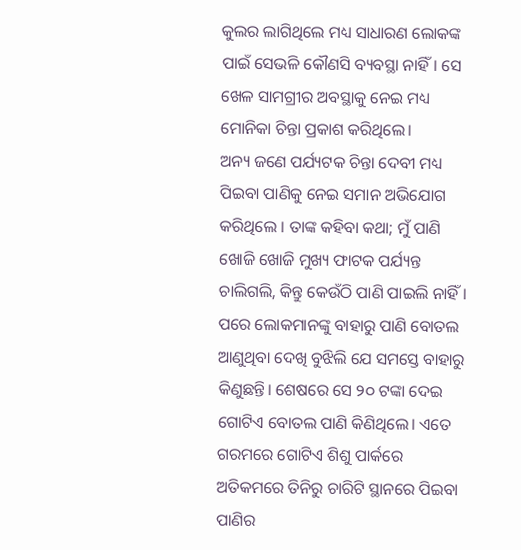କୁଲର ଲାଗିଥିଲେ ମଧ୍ୟ ସାଧାରଣ ଲୋକଙ୍କ ପାଇଁ ସେଭଳି କୌଣସି ବ୍ୟବସ୍ଥା ନାହିଁ। ସେ ଖେଳ ସାମଗ୍ରୀର ଅବସ୍ଥାକୁ ନେଇ ମଧ୍ୟ ମୋନିକା ଚିନ୍ତା ପ୍ରକାଶ କରିଥିଲେ।
ଅନ୍ୟ ଜଣେ ପର୍ଯ୍ୟଟକ ଚିନ୍ତା ଦେବୀ ମଧ୍ୟ ପିଇବା ପାଣିକୁ ନେଇ ସମାନ ଅଭିଯୋଗ କରିଥିଲେ । ତାଙ୍କ କହିବା କଥା; ମୁଁ ପାଣି ଖୋଜି ଖୋଜି ମୁଖ୍ୟ ଫାଟକ ପର୍ଯ୍ୟନ୍ତ ଚାଲିଗଲି, କିନ୍ତୁ କେଉଁଠି ପାଣି ପାଇଲି ନାହିଁ । ପରେ ଲୋକମାନଙ୍କୁ ବାହାରୁ ପାଣି ବୋତଲ ଆଣୁଥିବା ଦେଖି ବୁଝିଲି ଯେ ସମସ୍ତେ ବାହାରୁ କିଣୁଛନ୍ତି। ଶେଷରେ ସେ ୨୦ ଟଙ୍କା ଦେଇ ଗୋଟିଏ ବୋତଲ ପାଣି କିଣିଥିଲେ। ଏତେ ଗରମରେ ଗୋଟିଏ ଶିଶୁ ପାର୍କରେ ଅତିକମରେ ତିନିରୁ ଚାରିଟି ସ୍ଥାନରେ ପିଇବା ପାଣିର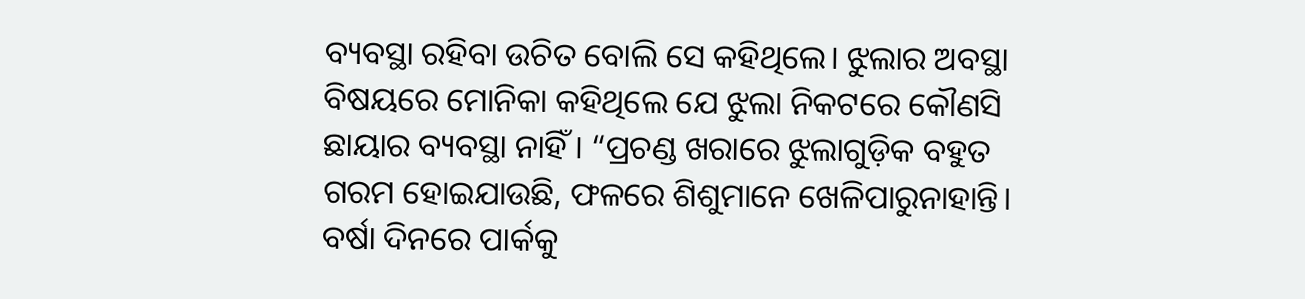ବ୍ୟବସ୍ଥା ରହିବା ଉଚିତ ବୋଲି ସେ କହିଥିଲେ। ଝୁଲାର ଅବସ୍ଥା ବିଷୟରେ ମୋନିକା କହିଥିଲେ ଯେ ଝୁଲା ନିକଟରେ କୌଣସି ଛାୟାର ବ୍ୟବସ୍ଥା ନାହିଁ। “ପ୍ରଚଣ୍ଡ ଖରାରେ ଝୁଲାଗୁଡ଼ିକ ବହୁତ ଗରମ ହୋଇଯାଉଛି, ଫଳରେ ଶିଶୁମାନେ ଖେଳିପାରୁନାହାନ୍ତି।
ବର୍ଷା ଦିନରେ ପାର୍କକୁ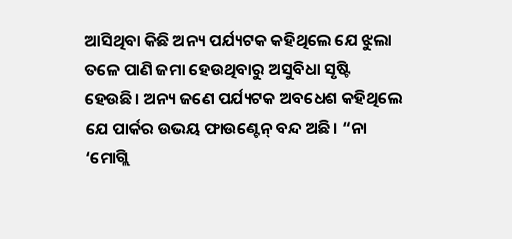ଆସିଥିବା କିଛି ଅନ୍ୟ ପର୍ଯ୍ୟଟକ କହିଥିଲେ ଯେ ଝୁଲା ତଳେ ପାଣି ଜମା ହେଉଥିବାରୁ ଅସୁବିଧା ସୃଷ୍ଟି ହେଉଛି। ଅନ୍ୟ ଜଣେ ପର୍ଯ୍ୟଟକ ଅବଧେଶ କହିଥିଲେ ଯେ ପାର୍କର ଉଭୟ ଫାଉଣ୍ଟେନ୍ ବନ୍ଦ ଅଛି। “ନା ‘ମୋଗ୍ଲି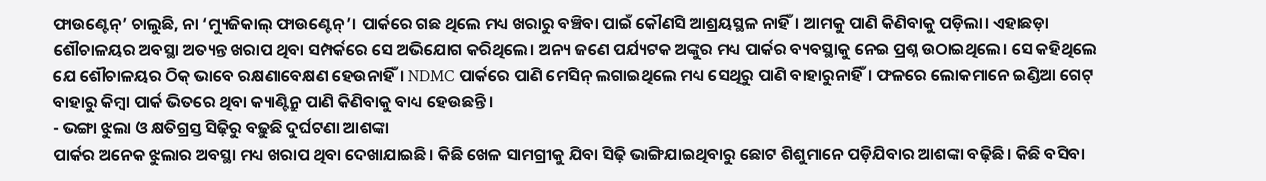ଫାଉଣ୍ଟେନ୍’ ଚାଲୁଛି, ନା ‘ମ୍ୟୁଜିକାଲ୍ ଫାଉଣ୍ଟେନ୍’। ପାର୍କରେ ଗଛ ଥିଲେ ମଧ୍ୟ ଖରାରୁ ବଞ୍ଚିବା ପାଇଁ କୌଣସି ଆଶ୍ରୟସ୍ଥଳ ନାହିଁ। ଆମକୁ ପାଣି କିଣିବାକୁ ପଡ଼ିଲା। ଏହାଛଡ଼ା ଶୌଚାଳୟର ଅବସ୍ଥା ଅତ୍ୟନ୍ତ ଖରାପ ଥିବା ସମ୍ପର୍କରେ ସେ ଅଭିଯୋଗ କରିଥିଲେ। ଅନ୍ୟ ଜଣେ ପର୍ଯ୍ୟଟକ ଅଙ୍କୁର ମଧ୍ୟ ପାର୍କର ବ୍ୟବସ୍ଥାକୁ ନେଇ ପ୍ରଶ୍ନ ଉଠାଇଥିଲେ। ସେ କହିଥିଲେ ଯେ ଶୌଚାଳୟର ଠିକ୍ ଭାବେ ରକ୍ଷଣାବେକ୍ଷଣ ହେଉନାହିଁ। NDMC ପାର୍କରେ ପାଣି ମେସିନ୍ ଲଗାଇଥିଲେ ମଧ୍ୟ ସେଥିରୁ ପାଣି ବାହାରୁନାହିଁ। ଫଳରେ ଲୋକମାନେ ଇଣ୍ଡିଆ ଗେଟ୍ ବାହାରୁ କିମ୍ବା ପାର୍କ ଭିତରେ ଥିବା କ୍ୟାଣ୍ଟିନ୍ରୁ ପାଣି କିଣିବାକୁ ବାଧ୍ୟ ହେଉଛନ୍ତି ।
- ଭଙ୍ଗା ଝୁଲା ଓ କ୍ଷତିଗ୍ରସ୍ତ ସିଢ଼ିରୁ ବଢ଼ୁଛି ଦୁର୍ଘଟଣା ଆଶଙ୍କା
ପାର୍କର ଅନେକ ଝୁଲାର ଅବସ୍ଥା ମଧ୍ୟ ଖରାପ ଥିବା ଦେଖାଯାଇଛି। କିଛି ଖେଳ ସାମଗ୍ରୀକୁ ଯିବା ସିଢ଼ି ଭାଙ୍ଗିଯାଇଥିବାରୁ ଛୋଟ ଶିଶୁମାନେ ପଡ଼ିଯିବାର ଆଶଙ୍କା ବଢ଼ିଛି। କିଛି ବସିବା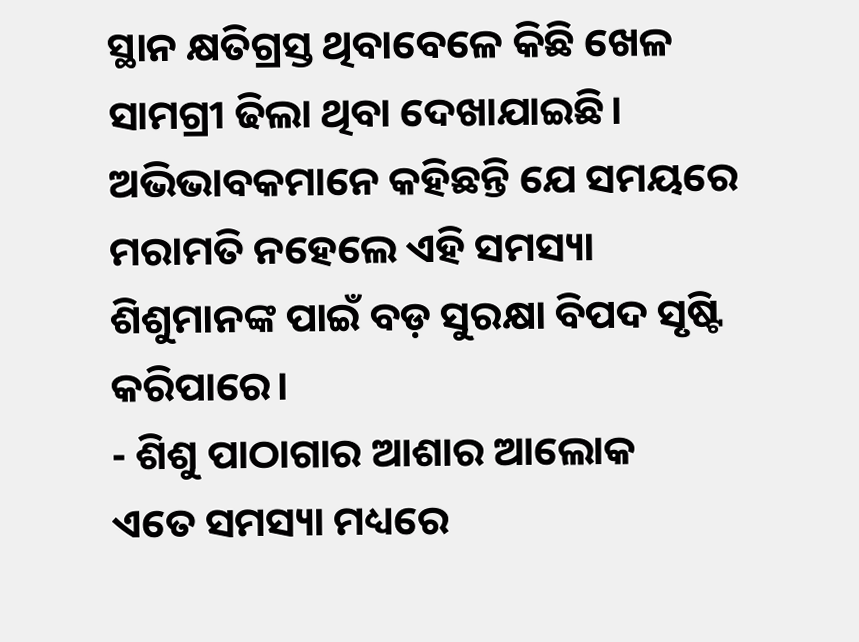ସ୍ଥାନ କ୍ଷତିଗ୍ରସ୍ତ ଥିବାବେଳେ କିଛି ଖେଳ ସାମଗ୍ରୀ ଢିଲା ଥିବା ଦେଖାଯାଇଛି। ଅଭିଭାବକମାନେ କହିଛନ୍ତି ଯେ ସମୟରେ ମରାମତି ନହେଲେ ଏହି ସମସ୍ୟା ଶିଶୁମାନଙ୍କ ପାଇଁ ବଡ଼ ସୁରକ୍ଷା ବିପଦ ସୃଷ୍ଟି କରିପାରେ।
- ଶିଶୁ ପାଠାଗାର ଆଶାର ଆଲୋକ
ଏତେ ସମସ୍ୟା ମଧ୍ୟରେ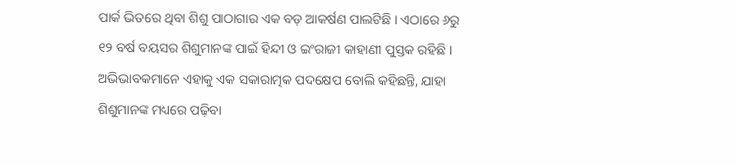ପାର୍କ ଭିତରେ ଥିବା ଶିଶୁ ପାଠାଗାର ଏକ ବଡ଼ ଆକର୍ଷଣ ପାଲଟିଛି । ଏଠାରେ ୬ରୁ ୧୨ ବର୍ଷ ବୟସର ଶିଶୁମାନଙ୍କ ପାଇଁ ହିନ୍ଦୀ ଓ ଇଂରାଜୀ କାହାଣୀ ପୁସ୍ତକ ରହିଛି । ଅଭିଭାବକମାନେ ଏହାକୁ ଏକ ସକାରାତ୍ମକ ପଦକ୍ଷେପ ବୋଲି କହିଛନ୍ତି, ଯାହା ଶିଶୁମାନଙ୍କ ମଧ୍ୟରେ ପଢ଼ିବା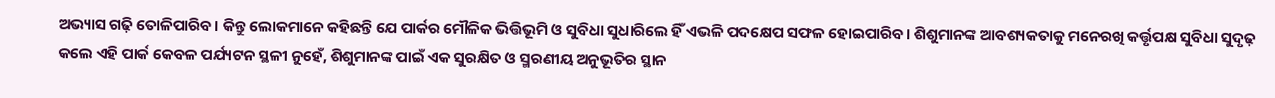ଅଭ୍ୟାସ ଗଢ଼ି ତୋଳିପାରିବ। କିନ୍ତୁ ଲୋକମାନେ କହିଛନ୍ତି ଯେ ପାର୍କର ମୌଳିକ ଭିତ୍ତିଭୂମି ଓ ସୁବିଧା ସୁଧାରିଲେ ହିଁ ଏଭଳି ପଦକ୍ଷେପ ସଫଳ ହୋଇପାରିବ। ଶିଶୁମାନଙ୍କ ଆବଶ୍ୟକତାକୁ ମନେରଖି କର୍ତ୍ତୃପକ୍ଷ ସୁବିଧା ସୁଦୃଢ଼ କଲେ ଏହି ପାର୍କ କେବଳ ପର୍ଯ୍ୟଟନ ସ୍ଥଳୀ ନୁହେଁ, ଶିଶୁମାନଙ୍କ ପାଇଁ ଏକ ସୁରକ୍ଷିତ ଓ ସ୍ମରଣୀୟ ଅନୁଭୂତିର ସ୍ଥାନ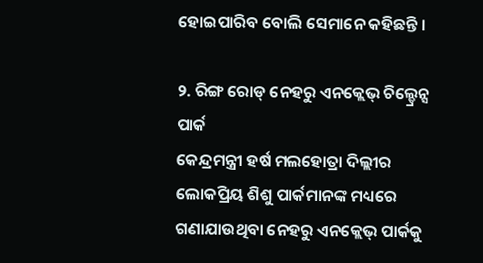ହୋଇପାରିବ ବୋଲି ସେମାନେ କହିଛନ୍ତି ।

୨. ରିଙ୍ଗ ରୋଡ୍ ନେହରୁ ଏନକ୍ଲେଭ୍ ଚିଲ୍ଡ୍ରେନ୍ସ ପାର୍କ
କେନ୍ଦ୍ରମନ୍ତ୍ରୀ ହର୍ଷ ମଲହୋତ୍ରା ଦିଲ୍ଲୀର ଲୋକପ୍ରିୟ ଶିଶୁ ପାର୍କମାନଙ୍କ ମଧ୍ୟରେ ଗଣାଯାଉଥିବା ନେହରୁ ଏନକ୍ଲେଭ୍ ପାର୍କକୁ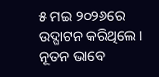୫ ମଇ ୨୦୨୬ରେ ଉଦ୍ଘାଟନ କରିଥିଲେ। ନୂତନ ଭାବେ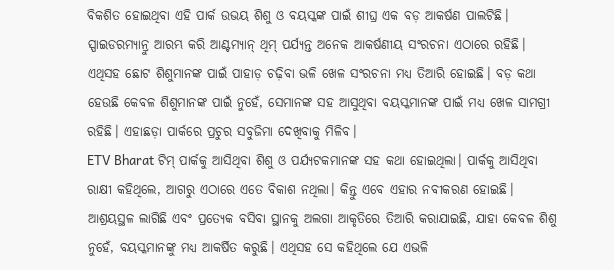ବିକଶିତ ହୋଇଥିବା ଏହି ପାର୍କ ଉଭୟ ଶିଶୁ ଓ ବୟସ୍କଙ୍କ ପାଇଁ ଶୀଘ୍ର ଏକ ବଡ଼ ଆକର୍ଷଣ ପାଲଟିଛି। ସ୍ପାଇଡରମ୍ୟାନ୍ରୁ ଆରମ୍ଭ କରି ଆଣ୍ଟମ୍ୟାନ୍ ଥିମ୍ ପର୍ଯ୍ୟନ୍ତ ଅନେକ ଆକର୍ଷଣୀୟ ସଂରଚନା ଏଠାରେ ରହିଛି। ଏଥିସହ ଛୋଟ ଶିଶୁମାନଙ୍କ ପାଇଁ ପାହାଡ଼ ଚଢ଼ିବା ଭଳି ଖେଳ ସଂରଚନା ମଧ୍ୟ ତିଆରି ହୋଇଛି। ବଡ଼ କଥା ହେଉଛି କେବଳ ଶିଶୁମାନଙ୍କ ପାଇଁ ନୁହେଁ, ସେମାନଙ୍କ ସହ ଆସୁଥିବା ବୟସ୍କମାନଙ୍କ ପାଇଁ ମଧ୍ୟ ଖେଳ ସାମଗ୍ରୀ ରହିଛି। ଏହାଛଡ଼ା ପାର୍କରେ ପ୍ରଚୁର ସବୁଜିମା ଦେଖିବାକୁ ମିଳିବ।
ETV Bharat ଟିମ୍ ପାର୍କକୁ ଆସିଥିବା ଶିଶୁ ଓ ପର୍ଯ୍ୟଟକମାନଙ୍କ ସହ କଥା ହୋଇଥିଲା। ପାର୍କକୁ ଆସିଥିବା ରାକ୍ଷୀ କହିଥିଲେ, ଆଗରୁ ଏଠାରେ ଏତେ ବିକାଶ ନଥିଲା। କିନ୍ତୁ ଏବେ ଏହାର ନବୀକରଣ ହୋଇଛି। ଆଶ୍ରୟସ୍ଥଳ ଲାଗିଛି ଏବଂ ପ୍ରତ୍ୟେକ ବସିବା ସ୍ଥାନକୁ ଅଲଗା ଆକୃତିରେ ତିଆରି କରାଯାଇଛି, ଯାହା କେବଳ ଶିଶୁ ନୁହେଁ, ବୟସ୍କମାନଙ୍କୁ ମଧ୍ୟ ଆକର୍ଷିତ କରୁଛି। ଏଥିସହ ସେ କହିଥିଲେ ଯେ ଏଭଳି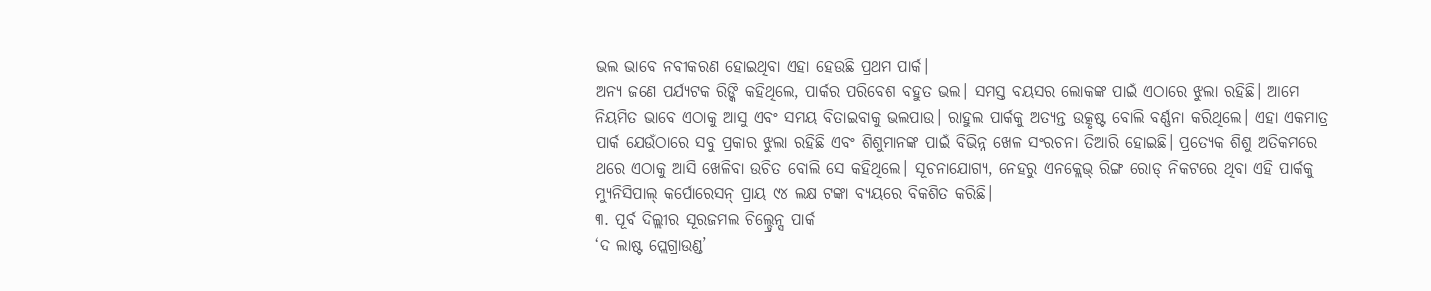ଭଲ ଭାବେ ନବୀକରଣ ହୋଇଥିବା ଏହା ହେଉଛି ପ୍ରଥମ ପାର୍କ।
ଅନ୍ୟ ଜଣେ ପର୍ଯ୍ୟଟକ ରିଙ୍କି କହିଥିଲେ, ପାର୍କର ପରିବେଶ ବହୁତ ଭଲ। ସମସ୍ତ ବୟସର ଲୋକଙ୍କ ପାଇଁ ଏଠାରେ ଝୁଲା ରହିଛି। ଆମେ ନିୟମିତ ଭାବେ ଏଠାକୁ ଆସୁ ଏବଂ ସମୟ ବିତାଇବାକୁ ଭଲପାଉ। ରାହୁଲ ପାର୍କକୁ ଅତ୍ୟନ୍ତ ଉତ୍କୃଷ୍ଟ ବୋଲି ବର୍ଣ୍ଣନା କରିଥିଲେ। ଏହା ଏକମାତ୍ର ପାର୍କ ଯେଉଁଠାରେ ସବୁ ପ୍ରକାର ଝୁଲା ରହିଛି ଏବଂ ଶିଶୁମାନଙ୍କ ପାଇଁ ବିଭିନ୍ନ ଖେଳ ସଂରଚନା ତିଆରି ହୋଇଛି। ପ୍ରତ୍ୟେକ ଶିଶୁ ଅତିକମରେ ଥରେ ଏଠାକୁ ଆସି ଖେଳିବା ଉଚିତ ବୋଲି ସେ କହିଥିଲେ। ସୂଚନାଯୋଗ୍ୟ, ନେହରୁ ଏନକ୍ଲେଭ୍ ରିଙ୍ଗ ରୋଡ୍ ନିକଟରେ ଥିବା ଏହି ପାର୍କକୁ ମ୍ୟୁନିସିପାଲ୍ କର୍ପୋରେସନ୍ ପ୍ରାୟ ୯୪ ଲକ୍ଷ ଟଙ୍କା ବ୍ୟୟରେ ବିକଶିତ କରିଛି।
୩. ପୂର୍ବ ଦିଲ୍ଲୀର ସୂରଜମଲ ଚିଲ୍ଡ୍ରେନ୍ସ ପାର୍କ
‘ଦ ଲାଷ୍ଟ ପ୍ଲେଗ୍ରାଉଣ୍ଡ’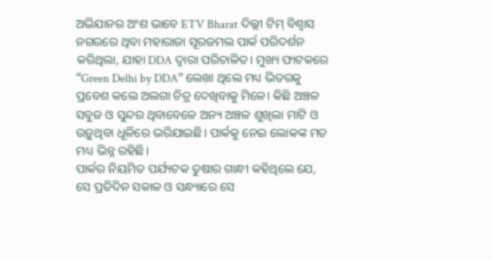ଅଭିଯାନର ଅଂଶ ଭାବେ ETV Bharat ଦିଲ୍ଲୀ ଟିମ୍ ବିଶ୍ୱାସ ନଗରରେ ଥିବା ମହାରାଜା ସୂରଜମଲ ପାର୍କ ପରିଦର୍ଶନ କରିଥିଲା, ଯାହା DDA ଦ୍ବାରା ପରିଚାଳିତ। ମୁଖ୍ୟ ଫାଟକରେ “Green Delhi by DDA” ଲେଖା ଥିଲେ ମଧ୍ୟ ଭିତରକୁ ପ୍ରବେଶ କଲେ ଅଲଗା ଚିତ୍ର ଦେଖିବାକୁ ମିଳେ। କିଛି ଅଞ୍ଚଳ ସବୁଜ ଓ ସୁନ୍ଦର ଥିବାବେଳେ ଅନ୍ୟ ଅଞ୍ଚଳ ଶୁଖିଲା ମାଟି ଓ ଉଡ଼ୁଥିବା ଧୂଳିରେ ଭରିଯାଇଛି। ପାର୍କକୁ ନେଇ ଲୋକଙ୍କ ମତ ମଧ୍ୟ ଭିନ୍ନ ରହିଛି।
ପାର୍କର ନିୟମିତ ପର୍ଯ୍ୟଟକ ତୁଷାର ଗାନ୍ଧୀ କହିଥିଲେ ଯେ, ସେ ପ୍ରତିଦିନ ସକାଳ ଓ ସନ୍ଧ୍ୟାରେ ସେ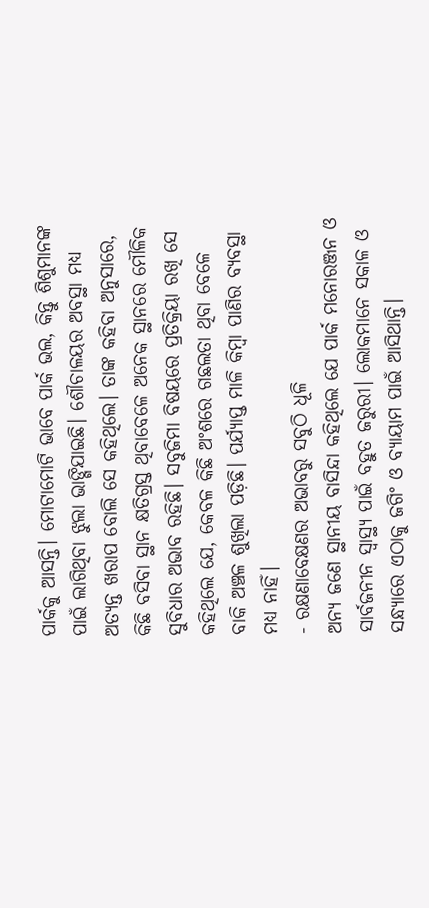ପାର୍କକୁ ଆସନ୍ତି। ମୋଟାମୋଟି ଭାବେ ପାର୍କ ଭଲ, କିନ୍ତୁ ଶିଶୁମାନଙ୍କ ପାଇଁ ଲାଗିଥିବା ଝୁଲା ଭାଙ୍ଗିଯାଇଛି। ଶୌଚାଳୟର ଅବସ୍ଥା ମଧ୍ୟ ଅତ୍ୟନ୍ତ ଖରାପ ବୋଲି ସେ କହିଥିଲେ। ତାଙ୍କ କହିବା ଅନୁସାରେ, କିଛି ବସିବା ସ୍ଥାନ କ୍ଷତିଗ୍ରସ୍ତ ଥିବାବେଳେ ଅନେକ ସ୍ଥାନରେ ମୌଳିକ ସୁବିଧାର ଅଭାବ ରହିଛି। ସବୁଜିମା ବିଷୟରେ ପ୍ରତିକ୍ରିୟା ରଖି ସେ କହିଥିଲେ ଯେ, କେବଳ କିଛି ଅଂଶରେ ଗଛଲତା ଥିବା ବେଳେ ବାକି ଅଞ୍ଚଳ ଶୁଖିଲା ପଡ଼ିଛି। ପର୍ଯ୍ୟାପ୍ତ ମାଳି କିମ୍ବା ପାଣିର ବ୍ୟବସ୍ଥା ମଧ୍ୟ ନାହିଁ।
- ରକ୍ଷଣାବେକ୍ଷଣର ଅଭାବରୁ ସବୁଠି ଧୂଳି
ଅନ୍ୟ ଜଣେ ସ୍ଥାନୀୟ ବାସିନ୍ଦା କହିଥିଲେ ଯେ ପାର୍କ ମନୋରଞ୍ଜନ ଓ ସାର୍ବଜନୀନ ସ୍ୱାସ୍ଥ୍ୟ ପାଇଁ ବହୁତ ଜରୁରୀ। ଲୋକମାନେ ସକାଳ ଓ ସନ୍ଧ୍ୟାରେ ଏଠାକୁ ଜଗିଂ ଓ ବ୍ୟାୟାମ ପାଇଁ ଆସିଥାନ୍ତି।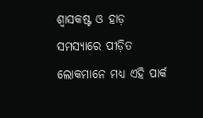ଶ୍ୱାସକଷ୍ଟ ଓ ହାଡ଼ ସମସ୍ୟାରେ ପୀଡ଼ିତ ଲୋକମାନେ ମଧ୍ୟ ଏହି ପାର୍କ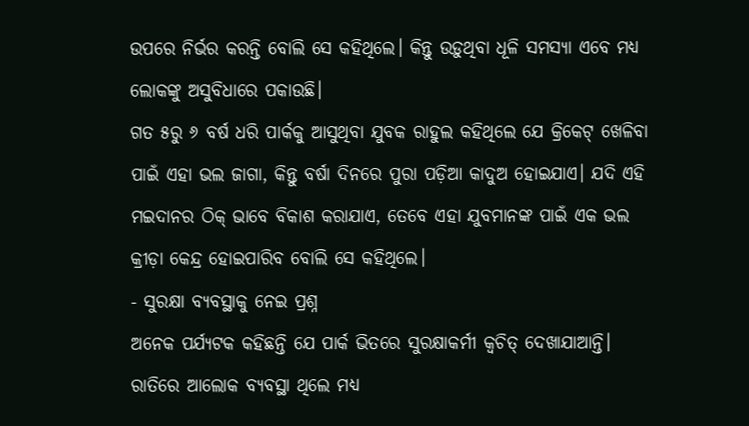ଉପରେ ନିର୍ଭର କରନ୍ତି ବୋଲି ସେ କହିଥିଲେ। କିନ୍ତୁ ଉଡ଼ୁଥିବା ଧୂଳି ସମସ୍ୟା ଏବେ ମଧ୍ୟ ଲୋକଙ୍କୁ ଅସୁବିଧାରେ ପକାଉଛି।
ଗତ ୫ରୁ ୬ ବର୍ଷ ଧରି ପାର୍କକୁ ଆସୁଥିବା ଯୁବକ ରାହୁଲ କହିଥିଲେ ଯେ କ୍ରିକେଟ୍ ଖେଳିବା ପାଇଁ ଏହା ଭଲ ଜାଗା, କିନ୍ତୁ ବର୍ଷା ଦିନରେ ପୁରା ପଡ଼ିଆ କାଦୁଅ ହୋଇଯାଏ। ଯଦି ଏହି ମଇଦାନର ଠିକ୍ ଭାବେ ବିକାଶ କରାଯାଏ, ତେବେ ଏହା ଯୁବମାନଙ୍କ ପାଇଁ ଏକ ଭଲ କ୍ରୀଡ଼ା କେନ୍ଦ୍ର ହୋଇପାରିବ ବୋଲି ସେ କହିଥିଲେ।
- ସୁରକ୍ଷା ବ୍ୟବସ୍ଥାକୁ ନେଇ ପ୍ରଶ୍ନ
ଅନେକ ପର୍ଯ୍ୟଟକ କହିଛନ୍ତି ଯେ ପାର୍କ ଭିତରେ ସୁରକ୍ଷାକର୍ମୀ କ୍ବଚିତ୍ ଦେଖାଯାଆନ୍ତି। ରାତିରେ ଆଲୋକ ବ୍ୟବସ୍ଥା ଥିଲେ ମଧ୍ୟ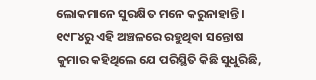ଲୋକମାନେ ସୁରକ୍ଷିତ ମନେ କରୁନାହାନ୍ତି। ୧୯୮୪ରୁ ଏହି ଅଞ୍ଚଳରେ ରହୁଥିବା ସନ୍ତୋଷ କୁମାର କହିଥିଲେ ଯେ ପରିସ୍ଥିତି କିଛି ସୁଧୁରିଛି,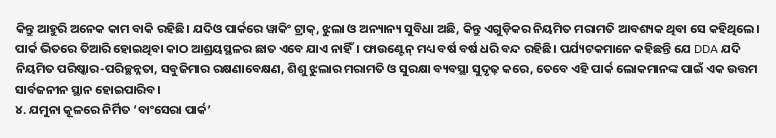କିନ୍ତୁ ଆହୁରି ଅନେକ କାମ ବାକି ରହିଛି। ଯଦିଓ ପାର୍କରେ ୱାକିଂ ଟ୍ରାକ୍, ଝୁଲା ଓ ଅନ୍ୟାନ୍ୟ ସୁବିଧା ଅଛି, କିନ୍ତୁ ଏଗୁଡ଼ିକର ନିୟମିତ ମରାମତି ଆବଶ୍ୟକ ଥିବା ସେ କହିଥିଲେ। ପାର୍କ ଭିତରେ ତିଆରି ହୋଇଥିବା କାଠ ଆଶ୍ରୟସ୍ଥଳର ଛାତ ଏବେ ଯାଏ ନାହିଁ। ଫାଉଣ୍ଟେନ୍ ମଧ୍ୟ ବର୍ଷ ବର୍ଷ ଧରି ବନ୍ଦ ରହିଛି। ପର୍ଯ୍ୟଟକମାନେ କହିଛନ୍ତି ଯେ DDA ଯଦି ନିୟମିତ ପରିଷ୍କାର-ପରିଚ୍ଛନ୍ନତା, ସବୁଜିମାର ରକ୍ଷଣାବେକ୍ଷଣ, ଶିଶୁ ଝୁଲାର ମରାମତି ଓ ସୁରକ୍ଷା ବ୍ୟବସ୍ଥା ସୁଦୃଢ଼ କରେ, ତେବେ ଏହି ପାର୍କ ଲୋକମାନଙ୍କ ପାଇଁ ଏକ ଉତ୍ତମ ସାର୍ବଜନୀନ ସ୍ଥାନ ହୋଇପାରିବ।
୪. ଯମୁନା କୂଳରେ ନିର୍ମିତ ‘ବାଂସେରା ପାର୍କ’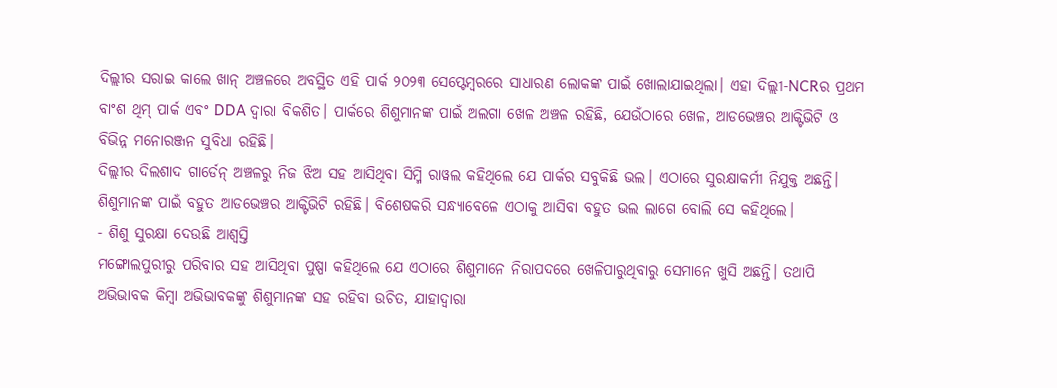ଦିଲ୍ଲୀର ସରାଇ କାଲେ ଖାନ୍ ଅଞ୍ଚଳରେ ଅବସ୍ଥିତ ଏହି ପାର୍କ ୨୦୨୩ ସେପ୍ଟେମ୍ବରରେ ସାଧାରଣ ଲୋକଙ୍କ ପାଇଁ ଖୋଲାଯାଇଥିଲା। ଏହା ଦିଲ୍ଲୀ-NCRର ପ୍ରଥମ ବାଂଶ ଥିମ୍ ପାର୍କ ଏବଂ DDA ଦ୍ୱାରା ବିକଶିତ। ପାର୍କରେ ଶିଶୁମାନଙ୍କ ପାଇଁ ଅଲଗା ଖେଳ ଅଞ୍ଚଳ ରହିଛି, ଯେଉଁଠାରେ ଖେଳ, ଆଡଭେଞ୍ଚର ଆକ୍ଟିଭିଟି ଓ ବିଭିନ୍ନ ମନୋରଞ୍ଜନ ସୁବିଧା ରହିଛି।
ଦିଲ୍ଲୀର ଦିଲଶାଦ ଗାର୍ଡେନ୍ ଅଞ୍ଚଳରୁ ନିଜ ଝିଅ ସହ ଆସିଥିବା ସିମ୍ମି ରାୱଲ କହିଥିଲେ ଯେ ପାର୍କର ସବୁକିଛି ଭଲ। ଏଠାରେ ସୁରକ୍ଷାକର୍ମୀ ନିଯୁକ୍ତ ଅଛନ୍ତି। ଶିଶୁମାନଙ୍କ ପାଇଁ ବହୁତ ଆଡଭେଞ୍ଚର ଆକ୍ଟିଭିଟି ରହିଛି। ବିଶେଷକରି ସନ୍ଧ୍ୟାବେଳେ ଏଠାକୁ ଆସିବା ବହୁତ ଭଲ ଲାଗେ ବୋଲି ସେ କହିଥିଲେ।
- ଶିଶୁ ସୁରକ୍ଷା ଦେଉଛି ଆଶ୍ୱସ୍ତି
ମଙ୍ଗୋଲପୁରୀରୁ ପରିବାର ସହ ଆସିଥିବା ପୁଷ୍ପା କହିଥିଲେ ଯେ ଏଠାରେ ଶିଶୁମାନେ ନିରାପଦରେ ଖେଳିପାରୁଥିବାରୁ ସେମାନେ ଖୁସି ଅଛନ୍ତି। ତଥାପି ଅଭିଭାବକ କିମ୍ବା ଅଭିଭାବକଙ୍କୁ ଶିଶୁମାନଙ୍କ ସହ ରହିବା ଉଚିତ, ଯାହାଦ୍ୱାରା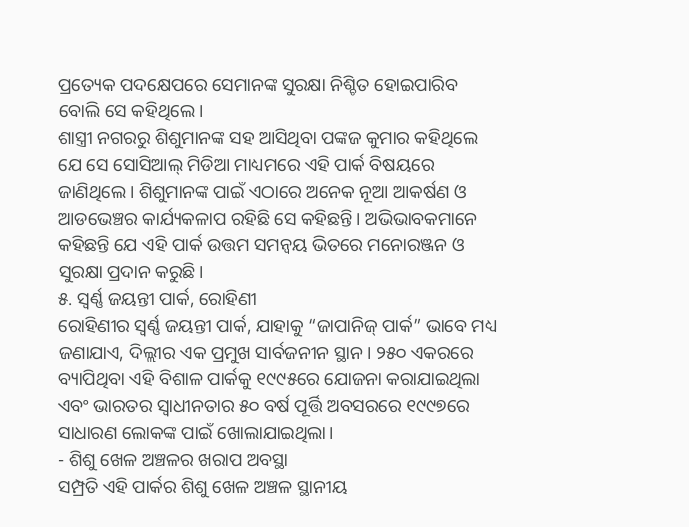ପ୍ରତ୍ୟେକ ପଦକ୍ଷେପରେ ସେମାନଙ୍କ ସୁରକ୍ଷା ନିଶ୍ଚିତ ହୋଇପାରିବ ବୋଲି ସେ କହିଥିଲେ।
ଶାସ୍ତ୍ରୀ ନଗରରୁ ଶିଶୁମାନଙ୍କ ସହ ଆସିଥିବା ପଙ୍କଜ କୁମାର କହିଥିଲେ ଯେ ସେ ସୋସିଆଲ୍ ମିଡିଆ ମାଧ୍ୟମରେ ଏହି ପାର୍କ ବିଷୟରେ ଜାଣିଥିଲେ। ଶିଶୁମାନଙ୍କ ପାଇଁ ଏଠାରେ ଅନେକ ନୂଆ ଆକର୍ଷଣ ଓ ଆଡଭେଞ୍ଚର କାର୍ଯ୍ୟକଳାପ ରହିଛି ସେ କହିଛନ୍ତି। ଅଭିଭାବକମାନେ କହିଛନ୍ତି ଯେ ଏହି ପାର୍କ ଉତ୍ତମ ସମନ୍ୱୟ ଭିତରେ ମନୋରଞ୍ଜନ ଓ ସୁରକ୍ଷା ପ୍ରଦାନ କରୁଛି।
୫. ସ୍ୱର୍ଣ୍ଣ ଜୟନ୍ତୀ ପାର୍କ, ରୋହିଣୀ
ରୋହିଣୀର ସ୍ୱର୍ଣ୍ଣ ଜୟନ୍ତୀ ପାର୍କ, ଯାହାକୁ “ଜାପାନିଜ୍ ପାର୍କ” ଭାବେ ମଧ୍ୟ ଜଣାଯାଏ, ଦିଲ୍ଲୀର ଏକ ପ୍ରମୁଖ ସାର୍ବଜନୀନ ସ୍ଥାନ। ୨୫୦ ଏକରରେ ବ୍ୟାପିଥିବା ଏହି ବିଶାଳ ପାର୍କକୁ ୧୯୯୫ରେ ଯୋଜନା କରାଯାଇଥିଲା ଏବଂ ଭାରତର ସ୍ୱାଧୀନତାର ୫୦ ବର୍ଷ ପୂର୍ତ୍ତି ଅବସରରେ ୧୯୯୭ରେ ସାଧାରଣ ଲୋକଙ୍କ ପାଇଁ ଖୋଲାଯାଇଥିଲା।
- ଶିଶୁ ଖେଳ ଅଞ୍ଚଳର ଖରାପ ଅବସ୍ଥା
ସମ୍ପ୍ରତି ଏହି ପାର୍କର ଶିଶୁ ଖେଳ ଅଞ୍ଚଳ ସ୍ଥାନୀୟ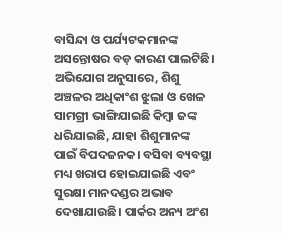ବାସିନ୍ଦା ଓ ପର୍ଯ୍ୟଟକମାନଙ୍କ ଅସନ୍ତୋଷର ବଡ଼ କାରଣ ପାଲଟିଛି। ଅଭିଯୋଗ ଅନୁସାରେ, ଶିଶୁ ଅଞ୍ଚଳର ଅଧିକାଂଶ ଝୁଲା ଓ ଖେଳ ସାମଗ୍ରୀ ଭାଙ୍ଗିଯାଇଛି କିମ୍ବା ଜଙ୍କ ଧରିଯାଇଛି, ଯାହା ଶିଶୁମାନଙ୍କ ପାଇଁ ବିପଦଜନକ। ବସିବା ବ୍ୟବସ୍ଥା ମଧ୍ୟ ଖରାପ ହୋଇଯାଇଛି ଏବଂ ସୁରକ୍ଷା ମାନଦଣ୍ଡର ଅଭାବ ଦେଖାଯାଉଛି। ପାର୍କର ଅନ୍ୟ ଅଂଶ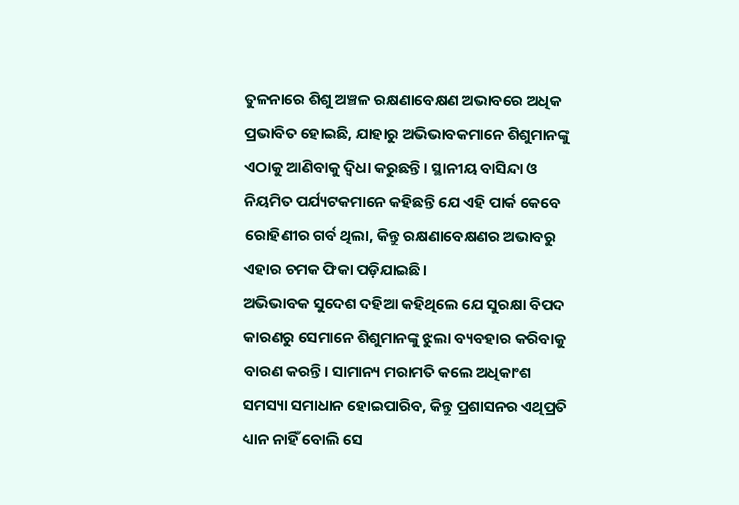ତୁଳନାରେ ଶିଶୁ ଅଞ୍ଚଳ ରକ୍ଷଣାବେକ୍ଷଣ ଅଭାବରେ ଅଧିକ ପ୍ରଭାବିତ ହୋଇଛି, ଯାହାରୁ ଅଭିଭାବକମାନେ ଶିଶୁମାନଙ୍କୁ ଏଠାକୁ ଆଣିବାକୁ ଦ୍ୱିଧା କରୁଛନ୍ତି। ସ୍ଥାନୀୟ ବାସିନ୍ଦା ଓ ନିୟମିତ ପର୍ଯ୍ୟଟକମାନେ କହିଛନ୍ତି ଯେ ଏହି ପାର୍କ କେବେ ରୋହିଣୀର ଗର୍ବ ଥିଲା, କିନ୍ତୁ ରକ୍ଷଣାବେକ୍ଷଣର ଅଭାବରୁ ଏହାର ଚମକ ଫିକା ପଡ଼ିଯାଇଛି।
ଅଭିଭାବକ ସୁଦେଶ ଦହିଆ କହିଥିଲେ ଯେ ସୁରକ୍ଷା ବିପଦ କାରଣରୁ ସେମାନେ ଶିଶୁମାନଙ୍କୁ ଝୁଲା ବ୍ୟବହାର କରିବାକୁ ବାରଣ କରନ୍ତି। ସାମାନ୍ୟ ମରାମତି କଲେ ଅଧିକାଂଶ ସମସ୍ୟା ସମାଧାନ ହୋଇପାରିବ, କିନ୍ତୁ ପ୍ରଶାସନର ଏଥିପ୍ରତି ଧ୍ୟାନ ନାହିଁ ବୋଲି ସେ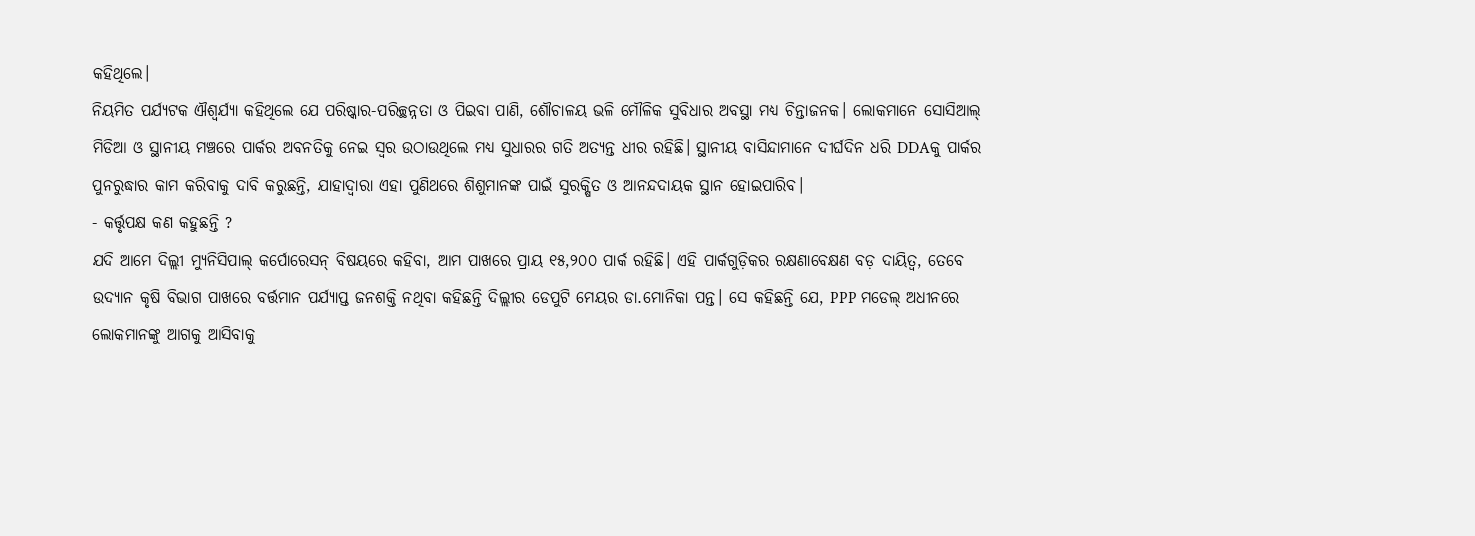କହିଥିଲେ।
ନିୟମିତ ପର୍ଯ୍ୟଟକ ଐଶ୍ୱର୍ଯ୍ୟା କହିଥିଲେ ଯେ ପରିଷ୍କାର-ପରିଚ୍ଛନ୍ନତା ଓ ପିଇବା ପାଣି, ଶୌଚାଳୟ ଭଳି ମୌଳିକ ସୁବିଧାର ଅବସ୍ଥା ମଧ୍ୟ ଚିନ୍ତାଜନକ। ଲୋକମାନେ ସୋସିଆଲ୍ ମିଡିଆ ଓ ସ୍ଥାନୀୟ ମଞ୍ଚରେ ପାର୍କର ଅବନତିକୁ ନେଇ ସ୍ୱର ଉଠାଉଥିଲେ ମଧ୍ୟ ସୁଧାରର ଗତି ଅତ୍ୟନ୍ତ ଧୀର ରହିଛି। ସ୍ଥାନୀୟ ବାସିନ୍ଦାମାନେ ଦୀର୍ଘଦିନ ଧରି DDAକୁ ପାର୍କର ପୁନରୁଦ୍ଧାର କାମ କରିବାକୁ ଦାବି କରୁଛନ୍ତି, ଯାହାଦ୍ୱାରା ଏହା ପୁଣିଥରେ ଶିଶୁମାନଙ୍କ ପାଇଁ ସୁରକ୍ଷିତ ଓ ଆନନ୍ଦଦାୟକ ସ୍ଥାନ ହୋଇପାରିବ।
- କର୍ତ୍ତୃପକ୍ଷ କଣ କହୁଛନ୍ତି ?
ଯଦି ଆମେ ଦିଲ୍ଲୀ ମ୍ୟୁନିସିପାଲ୍ କର୍ପୋରେସନ୍ ବିଷୟରେ କହିବା, ଆମ ପାଖରେ ପ୍ରାୟ ୧୫,୨୦୦ ପାର୍କ ରହିଛି। ଏହି ପାର୍କଗୁଡ଼ିକର ରକ୍ଷଣାବେକ୍ଷଣ ବଡ଼ ଦାୟିତ୍ୱ, ତେବେ ଉଦ୍ୟାନ କୃଷି ବିଭାଗ ପାଖରେ ବର୍ତ୍ତମାନ ପର୍ଯ୍ୟାପ୍ତ ଜନଶକ୍ତି ନଥିବା କହିଛନ୍ତି ଦିଲ୍ଲୀର ଡେପୁଟି ମେୟର ଡା.ମୋନିକା ପନ୍ତ। ସେ କହିଛନ୍ତି ଯେ, PPP ମଡେଲ୍ ଅଧୀନରେ ଲୋକମାନଙ୍କୁ ଆଗକୁ ଆସିବାକୁ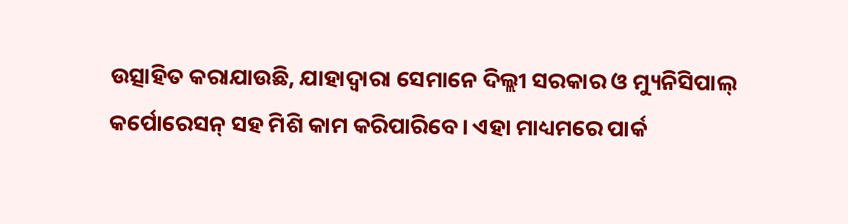ଉତ୍ସାହିତ କରାଯାଉଛି, ଯାହାଦ୍ୱାରା ସେମାନେ ଦିଲ୍ଲୀ ସରକାର ଓ ମ୍ୟୁନିସିପାଲ୍ କର୍ପୋରେସନ୍ ସହ ମିଶି କାମ କରିପାରିବେ। ଏହା ମାଧ୍ୟମରେ ପାର୍କ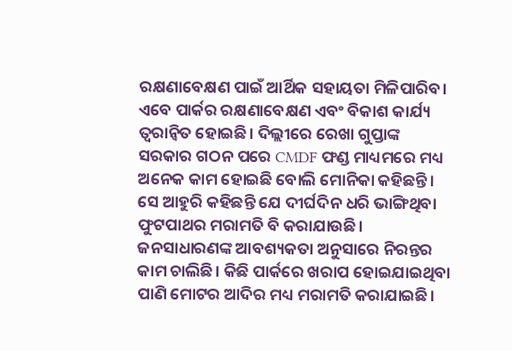ରକ୍ଷଣାବେକ୍ଷଣ ପାଇଁ ଆର୍ଥିକ ସହାୟତା ମିଳିପାରିବ। ଏବେ ପାର୍କର ରକ୍ଷଣାବେକ୍ଷଣ ଏବଂ ବିକାଶ କାର୍ଯ୍ୟ ତ୍ୱରାନ୍ୱିତ ହୋଇଛି। ଦିଲ୍ଲୀରେ ରେଖା ଗୁପ୍ତାଙ୍କ ସରକାର ଗଠନ ପରେ CMDF ଫଣ୍ଡ ମାଧ୍ୟମରେ ମଧ୍ୟ ଅନେକ କାମ ହୋଇଛି ବୋଲି ମୋନିକା କହିଛନ୍ତି।
ସେ ଆହୁରି କହିଛନ୍ତି ଯେ ଦୀର୍ଘଦିନ ଧରି ଭାଙ୍ଗିଥିବା ଫୁଟପାଥର ମରାମତି ବି କରାଯାଉଛି। ଜନସାଧାରଣଙ୍କ ଆବଶ୍ୟକତା ଅନୁସାରେ ନିରନ୍ତର କାମ ଚାଲିଛି। କିଛି ପାର୍କରେ ଖରାପ ହୋଇଯାଇଥିବା ପାଣି ମୋଟର ଆଦିର ମଧ୍ୟ ମରାମତି କରାଯାଇଛି।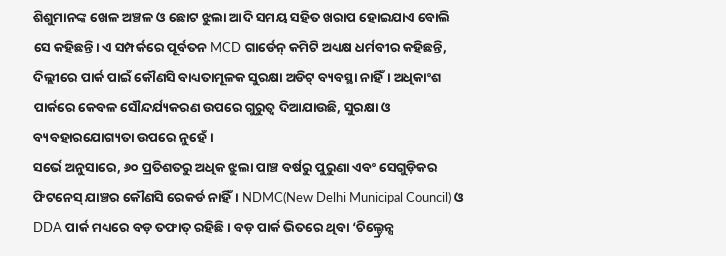ଶିଶୁମାନଙ୍କ ଖେଳ ଅଞ୍ଚଳ ଓ ଛୋଟ ଝୁଲା ଆଦି ସମୟ ସହିତ ଖରାପ ହୋଇଯାଏ ବୋଲି ସେ କହିଛନ୍ତି। ଏ ସମ୍ପର୍କରେ ପୂର୍ବତନ MCD ଗାର୍ଡେନ୍ କମିଟି ଅଧ୍ୟକ୍ଷ ଧର୍ମବୀର କହିଛନ୍ତି, ଦିଲ୍ଲୀରେ ପାର୍କ ପାଇଁ କୌଣସି ବାଧ୍ୟତାମୂଳକ ସୁରକ୍ଷା ଅଡିଟ୍ ବ୍ୟବସ୍ଥା ନାହିଁ। ଅଧିକାଂଶ ପାର୍କରେ କେବଳ ସୌନ୍ଦର୍ଯ୍ୟକରଣ ଉପରେ ଗୁରୁତ୍ୱ ଦିଆଯାଉଛି, ସୁରକ୍ଷା ଓ ବ୍ୟବହାରଯୋଗ୍ୟତା ଉପରେ ନୁହେଁ।
ସର୍ଭେ ଅନୁସାରେ, ୬୦ ପ୍ରତିଶତରୁ ଅଧିକ ଝୁଲା ପାଞ୍ଚ ବର୍ଷରୁ ପୁରୁଣା ଏବଂ ସେଗୁଡ଼ିକର ଫିଟନେସ୍ ଯାଞ୍ଚର କୌଣସି ରେକର୍ଡ ନାହିଁ। NDMC(New Delhi Municipal Council) ଓ DDA ପାର୍କ ମଧ୍ୟରେ ବଡ଼ ତଫାତ୍ ରହିଛି। ବଡ଼ ପାର୍କ ଭିତରେ ଥିବା ‘ଚିଲ୍ଡ୍ରେନ୍ସ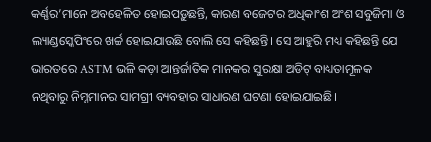କର୍ଣ୍ଣର’ମାନେ ଅବହେଳିତ ହୋଇପଡ଼ୁଛନ୍ତି, କାରଣ ବଜେଟର ଅଧିକାଂଶ ଅଂଶ ସବୁଜିମା ଓ ଲ୍ୟାଣ୍ଡସ୍କେପିଂରେ ଖର୍ଚ୍ଚ ହୋଇଯାଉଛି ବୋଲି ସେ କହିଛନ୍ତି। ସେ ଆହୁରି ମଧ୍ୟ କହିଛନ୍ତି ଯେ ଭାରତରେ ASTM ଭଳି କଡ଼ା ଆନ୍ତର୍ଜାତିକ ମାନକର ସୁରକ୍ଷା ଅଡିଟ୍ ବାଧ୍ୟତାମୂଳକ ନଥିବାରୁ ନିମ୍ନମାନର ସାମଗ୍ରୀ ବ୍ୟବହାର ସାଧାରଣ ଘଟଣା ହୋଇଯାଇଛି।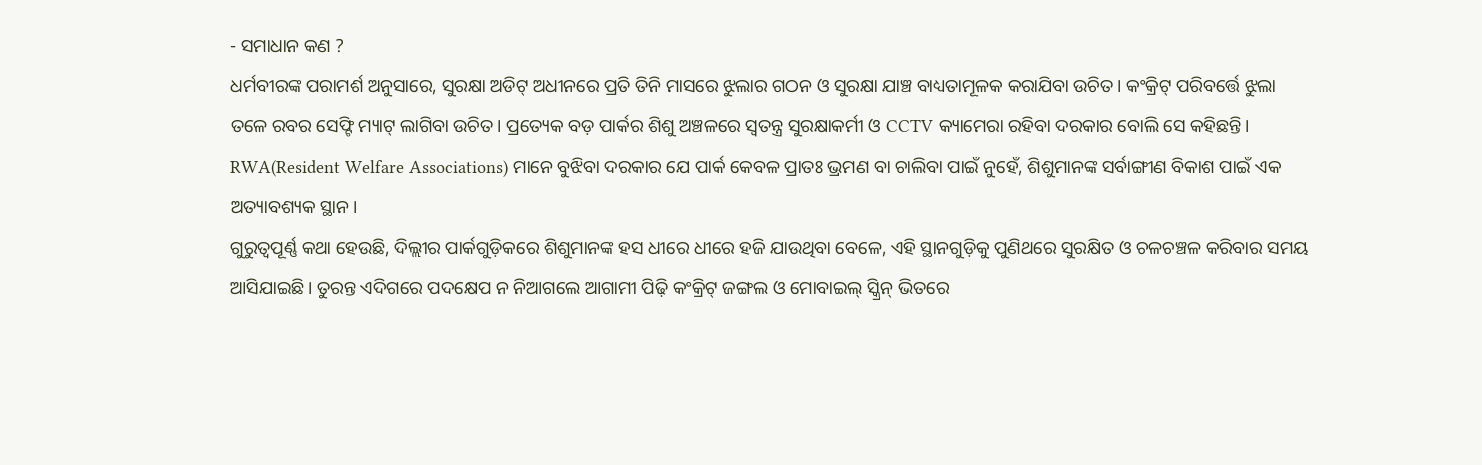- ସମାଧାନ କଣ ?
ଧର୍ମବୀରଙ୍କ ପରାମର୍ଶ ଅନୁସାରେ, ସୁରକ୍ଷା ଅଡିଟ୍ ଅଧୀନରେ ପ୍ରତି ତିନି ମାସରେ ଝୁଲାର ଗଠନ ଓ ସୁରକ୍ଷା ଯାଞ୍ଚ ବାଧ୍ୟତାମୂଳକ କରାଯିବା ଉଚିତ। କଂକ୍ରିଟ୍ ପରିବର୍ତ୍ତେ ଝୁଲା ତଳେ ରବର ସେଫ୍ଟି ମ୍ୟାଟ୍ ଲାଗିବା ଉଚିତ। ପ୍ରତ୍ୟେକ ବଡ଼ ପାର୍କର ଶିଶୁ ଅଞ୍ଚଳରେ ସ୍ୱତନ୍ତ୍ର ସୁରକ୍ଷାକର୍ମୀ ଓ CCTV କ୍ୟାମେରା ରହିବା ଦରକାର ବୋଲି ସେ କହିଛନ୍ତି। RWA(Resident Welfare Associations) ମାନେ ବୁଝିବା ଦରକାର ଯେ ପାର୍କ କେବଳ ପ୍ରାତଃ ଭ୍ରମଣ ବା ଚାଲିବା ପାଇଁ ନୁହେଁ, ଶିଶୁମାନଙ୍କ ସର୍ବାଙ୍ଗୀଣ ବିକାଶ ପାଇଁ ଏକ ଅତ୍ୟାବଶ୍ୟକ ସ୍ଥାନ।
ଗୁରୁତ୍ବପୂର୍ଣ୍ଣ କଥା ହେଉଛି, ଦିଲ୍ଲୀର ପାର୍କଗୁଡ଼ିକରେ ଶିଶୁମାନଙ୍କ ହସ ଧୀରେ ଧୀରେ ହଜି ଯାଉଥିବା ବେଳେ, ଏହି ସ୍ଥାନଗୁଡ଼ିକୁ ପୁଣିଥରେ ସୁରକ୍ଷିତ ଓ ଚଳଚଞ୍ଚଳ କରିବାର ସମୟ ଆସିଯାଇଛି। ତୁରନ୍ତ ଏଦିଗରେ ପଦକ୍ଷେପ ନ ନିଆଗଲେ ଆଗାମୀ ପିଢ଼ି କଂକ୍ରିଟ୍ ଜଙ୍ଗଲ ଓ ମୋବାଇଲ୍ ସ୍କ୍ରିନ୍ ଭିତରେ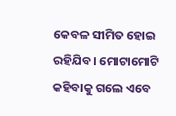କେବଳ ସୀମିତ ହୋଇ ରହିଯିବ। ମୋଟାମୋଟି କହିବାକୁ ଗଲେ ଏବେ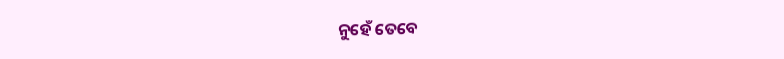ନୁହେଁ ତେବେ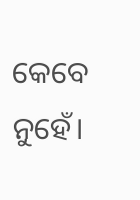କେବେ ନୁହେଁ।